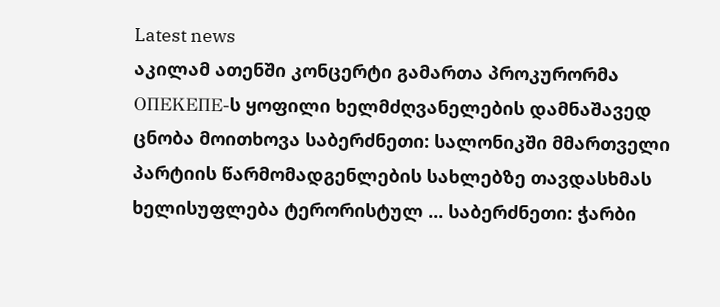Latest news
აკილამ ათენში კონცერტი გამართა პროკურორმა ΟΠΕΚΕΠΕ-ს ყოფილი ხელმძღვანელების დამნაშავედ ცნობა მოითხოვა საბერძნეთი: სალონიკში მმართველი პარტიის წარმომადგენლების სახლებზე თავდასხმას ხელისუფლება ტერორისტულ ... საბერძნეთი: ჭარბი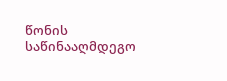წონის საწინააღმდეგო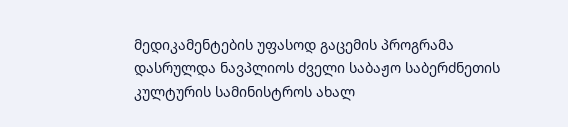მედიკამენტების უფასოდ გაცემის პროგრამა დასრულდა ნავპლიოს ძველი საბაჟო საბერძნეთის კულტურის სამინისტროს ახალ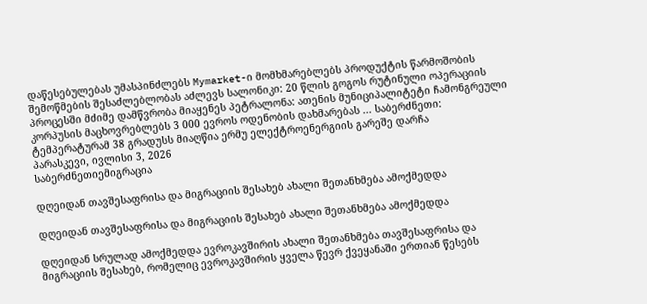დაწესებულებას უმასპინძლებს Mymarket-ი მომხმარებლებს პროდუქტის წარმოშობის შემოწმების შესაძლებლობას აძლევს სალონიკი: 20 წლის გოგოს რუტინული ოპერაციის პროცესში მძიმე დამწვრობა მიაყენეს პეტრალონა: ათენის მუნიციპალიტეტი ჩამონგრეული კორპუსის მაცხოვრებლებს 3 000 ევროს ოდენობის დახმარებას ... საბერძნეთი: ტემპერატურამ 38 გრადუსს მიაღწია ერმუ ელექტროენერგიის გარეშე დარჩა
პარასკევი, ივლისი 3, 2026
საბერძნეთიემიგრაცია

დღეიდან თავშესაფრისა და მიგრაციის შესახებ ახალი შეთანხმება ამოქმედდა

დღეიდან თავშესაფრისა და მიგრაციის შესახებ ახალი შეთანხმება ამოქმედდა

დღეიდან სრულად ამოქმედდა ევროკავშირის ახალი შეთანხმება თავშესაფრისა და მიგრაციის შესახებ, რომელიც ევროკავშირის ყველა წევრ ქვეყანაში ერთიან წესებს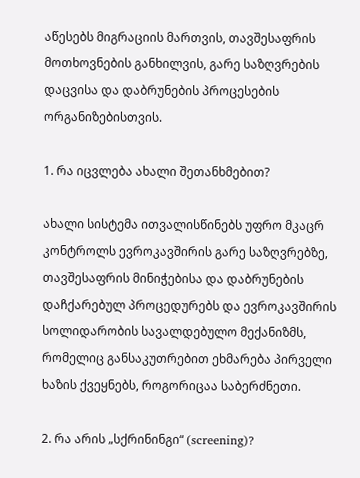აწესებს მიგრაციის მართვის, თავშესაფრის მოთხოვნების განხილვის, გარე საზღვრების დაცვისა და დაბრუნების პროცესების ორგანიზებისთვის.

1. რა იცვლება ახალი შეთანხმებით?

ახალი სისტემა ითვალისწინებს უფრო მკაცრ კონტროლს ევროკავშირის გარე საზღვრებზე, თავშესაფრის მინიჭებისა და დაბრუნების დაჩქარებულ პროცედურებს და ევროკავშირის სოლიდარობის სავალდებულო მექანიზმს, რომელიც განსაკუთრებით ეხმარება პირველი ხაზის ქვეყნებს, როგორიცაა საბერძნეთი.

2. რა არის „სქრინინგი“ (screening)?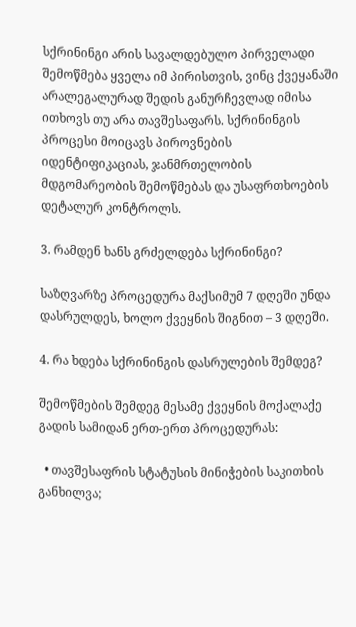სქრინინგი არის სავალდებულო პირველადი შემოწმება ყველა იმ პირისთვის, ვინც ქვეყანაში არალეგალურად შედის განურჩევლად იმისა ითხოვს თუ არა თავშესაფარს. სქრინინგის პროცესი მოიცავს პიროვნების იდენტიფიკაციას, ჯანმრთელობის მდგომარეობის შემოწმებას და უსაფრთხოების დეტალურ კონტროლს.

3. რამდენ ხანს გრძელდება სქრინინგი?

საზღვარზე პროცედურა მაქსიმუმ 7 დღეში უნდა დასრულდეს, ხოლო ქვეყნის შიგნით – 3 დღეში.

4. რა ხდება სქრინინგის დასრულების შემდეგ?

შემოწმების შემდეგ მესამე ქვეყნის მოქალაქე გადის სამიდან ერთ-ერთ პროცედურას:

  • თავშესაფრის სტატუსის მინიჭების საკითხის განხილვა;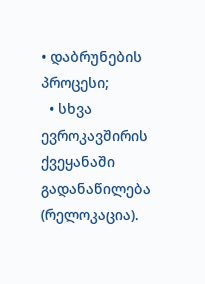• დაბრუნების პროცესი;
  • სხვა ევროკავშირის ქვეყანაში გადანაწილება (რელოკაცია).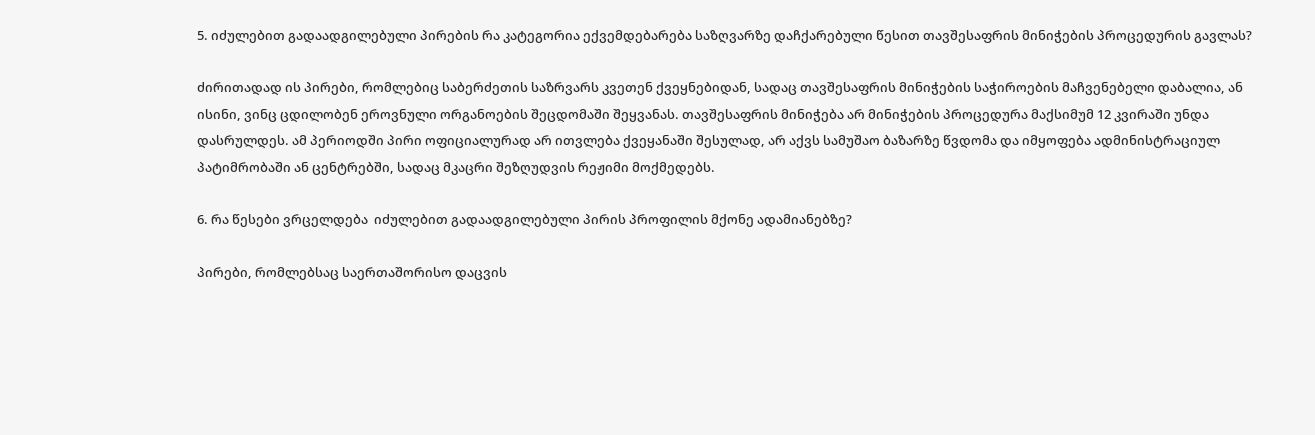5. იძულებით გადაადგილებული პირების რა კატეგორია ექვემდებარება საზღვარზე დაჩქარებული წესით თავშესაფრის მინიჭების პროცედურის გავლას?

ძირითადად ის პირები, რომლებიც საბერძეთის საზრვარს კვეთენ ქვეყნებიდან, სადაც თავშესაფრის მინიჭების საჭიროების მაჩვენებელი დაბალია, ან ისინი, ვინც ცდილობენ ეროვნული ორგანოების შეცდომაში შეყვანას. თავშესაფრის მინიჭება არ მინიჭების პროცედურა მაქსიმუმ 12 კვირაში უნდა დასრულდეს. ამ პერიოდში პირი ოფიციალურად არ ითვლება ქვეყანაში შესულად, არ აქვს სამუშაო ბაზარზე წვდომა და იმყოფება ადმინისტრაციულ პატიმრობაში ან ცენტრებში, სადაც მკაცრი შეზღუდვის რეჟიმი მოქმედებს.

6. რა წესები ვრცელდება  იძულებით გადაადგილებული პირის პროფილის მქონე ადამიანებზე?

პირები, რომლებსაც საერთაშორისო დაცვის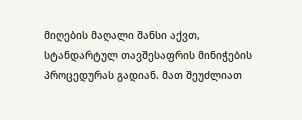მიღების მაღალი შანსი აქვთ, სტანდარტულ თავშესაფრის მინიჭების პროცედურას გადიან. მათ შეუძლიათ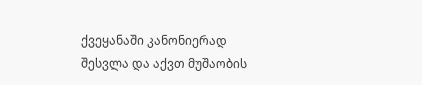ქვეყანაში კანონიერად შესვლა და აქვთ მუშაობის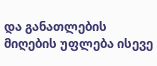და განათლების მიღების უფლება ისევე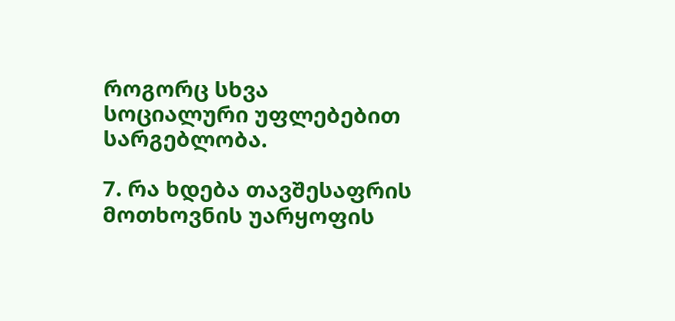როგორც სხვა სოციალური უფლებებით სარგებლობა.

7. რა ხდება თავშესაფრის მოთხოვნის უარყოფის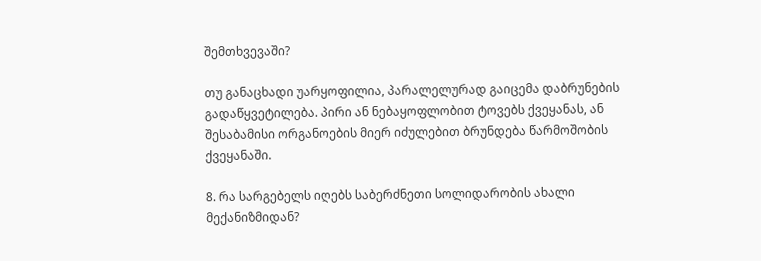შემთხვევაში?

თუ განაცხადი უარყოფილია, პარალელურად გაიცემა დაბრუნების გადაწყვეტილება. პირი ან ნებაყოფლობით ტოვებს ქვეყანას, ან შესაბამისი ორგანოების მიერ იძულებით ბრუნდება წარმოშობის ქვეყანაში.

8. რა სარგებელს იღებს საბერძნეთი სოლიდარობის ახალი მექანიზმიდან?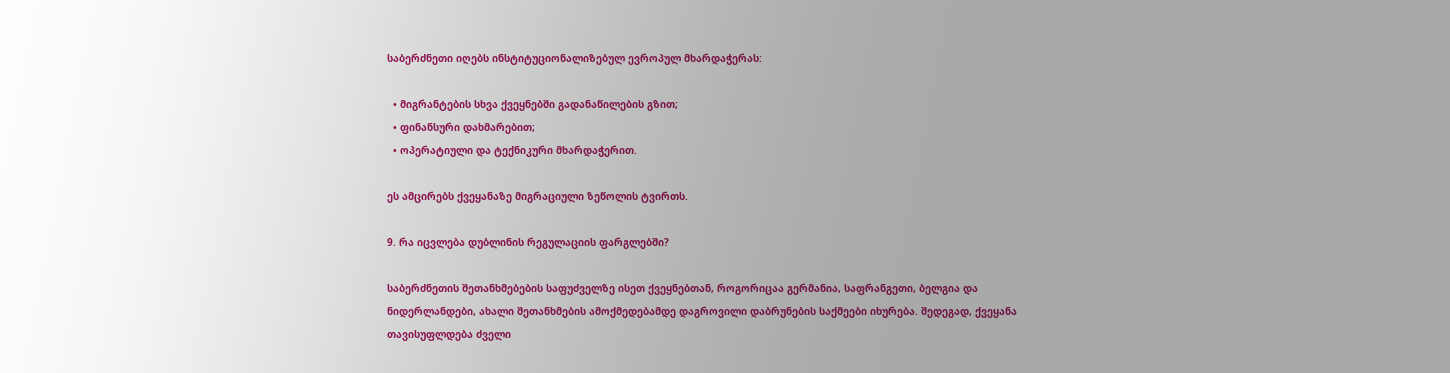საბერძნეთი იღებს ინსტიტუციონალიზებულ ევროპულ მხარდაჭერას:

  • მიგრანტების სხვა ქვეყნებში გადანაწილების გზით;
  • ფინანსური დახმარებით;
  • ოპერატიული და ტექნიკური მხარდაჭერით.

ეს ამცირებს ქვეყანაზე მიგრაციული ზეწოლის ტვირთს.

9. რა იცვლება დუბლინის რეგულაციის ფარგლებში?

საბერძნეთის შეთანხმებების საფუძველზე ისეთ ქვეყნებთან, როგორიცაა გერმანია, საფრანგეთი, ბელგია და ნიდერლანდები, ახალი შეთანხმების ამოქმედებამდე დაგროვილი დაბრუნების საქმეები იხურება. შედეგად, ქვეყანა თავისუფლდება ძველი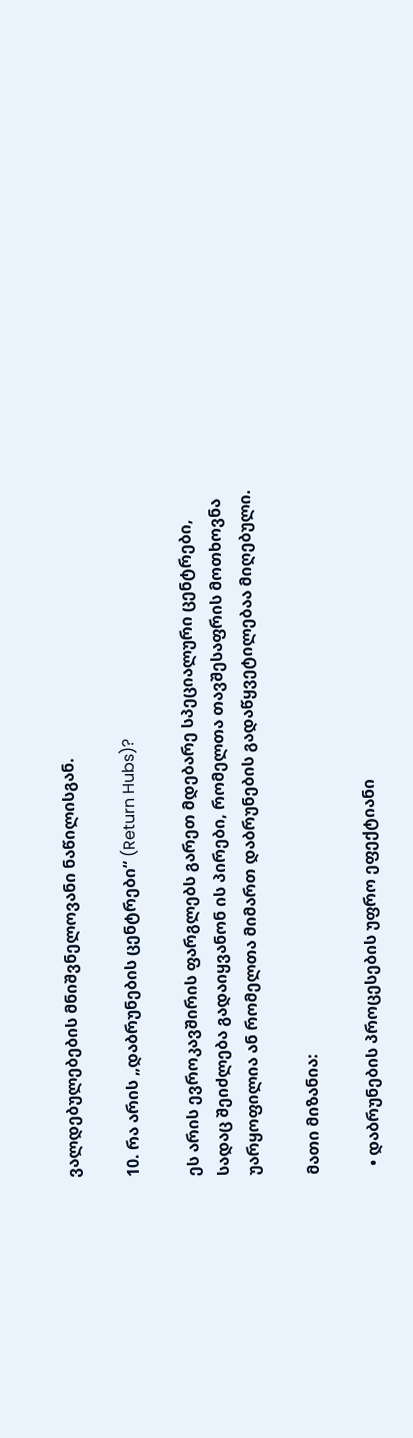ვალდებულებების მნიშვნელოვანი ნაწილისგან.

10. რა არის „დაბრუნების ცენტრები“ (Return Hubs)?

ეს არის ევროკავშირის ფარგლებს გარეთ მდებარე სპეციალური ცენტრები, სადაც შეიძლება გადაიყვანონ ის პირები, რომელთა თავშესაფრის მოთხოვნა უარყოფილია ან რომელთა მიმართ დაბრუნების გადაწყვეტილებაა მიღებული.

მათი მიზანია:

  • დაბრუნების პროცესების უფრო ეფექტიანი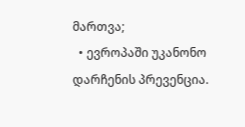მართვა;
  • ევროპაში უკანონო დარჩენის პრევენცია.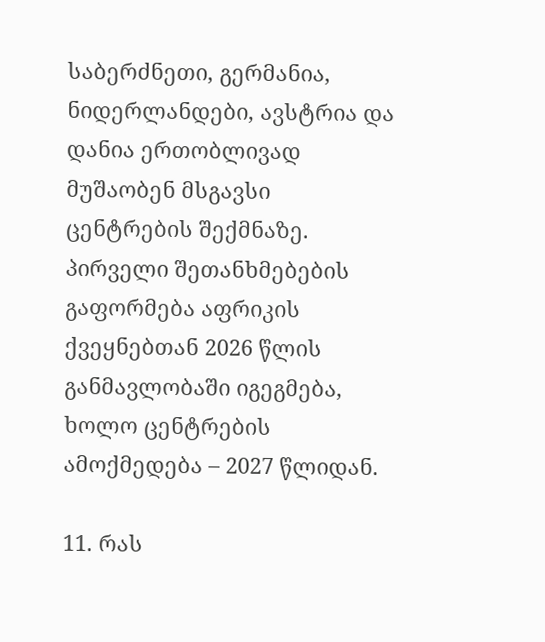საბერძნეთი, გერმანია, ნიდერლანდები, ავსტრია და დანია ერთობლივად მუშაობენ მსგავსი ცენტრების შექმნაზე. პირველი შეთანხმებების გაფორმება აფრიკის ქვეყნებთან 2026 წლის განმავლობაში იგეგმება, ხოლო ცენტრების ამოქმედება – 2027 წლიდან.

11. რას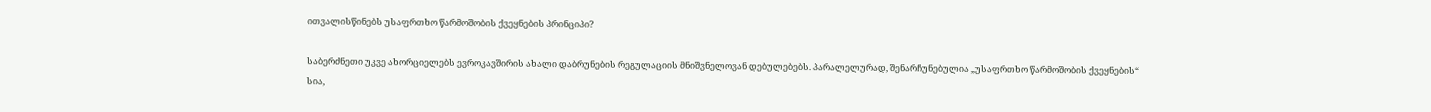ითვალისწინებს უსაფრთხო წარმოშობის ქვეყნების პრინციპი?

საბერძნეთი უკვე ახორციელებს ევროკავშირის ახალი დაბრუნების რეგულაციის მნიშვნელოვან დებულებებს. პარალელურად, შენარჩუნებულია „უსაფრთხო წარმოშობის ქვეყნების“ სია,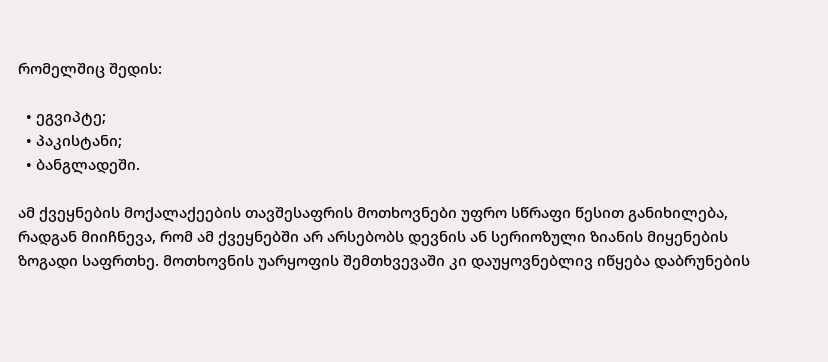რომელშიც შედის:

  • ეგვიპტე;
  • პაკისტანი;
  • ბანგლადეში.

ამ ქვეყნების მოქალაქეების თავშესაფრის მოთხოვნები უფრო სწრაფი წესით განიხილება, რადგან მიიჩნევა, რომ ამ ქვეყნებში არ არსებობს დევნის ან სერიოზული ზიანის მიყენების ზოგადი საფრთხე. მოთხოვნის უარყოფის შემთხვევაში კი დაუყოვნებლივ იწყება დაბრუნების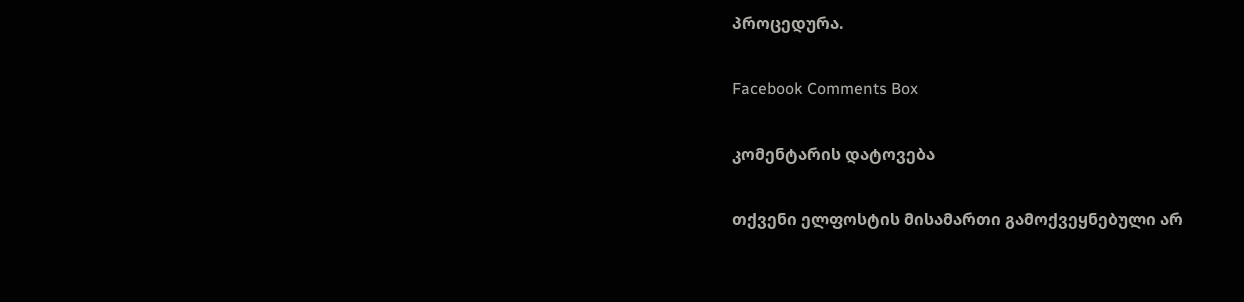პროცედურა.

Facebook Comments Box

კომენტარის დატოვება

თქვენი ელფოსტის მისამართი გამოქვეყნებული არ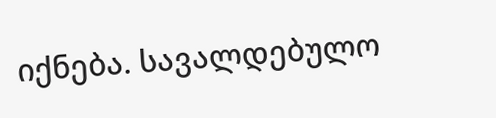იქნება. სავალდებულო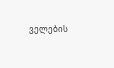ველების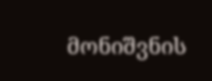მონიშვნის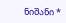ნიშანი *